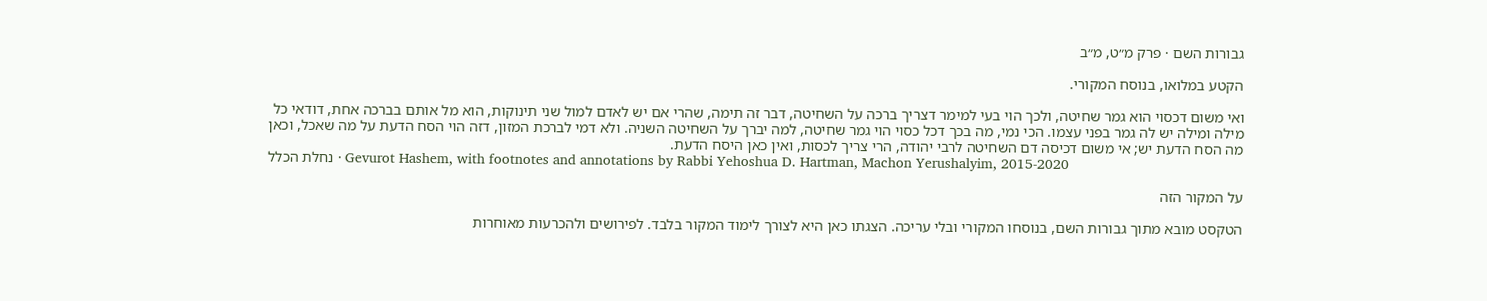גבורות השם · פרק מ״ט, מ״ב

הקטע במלואו, בנוסח המקורי.

ואי משום דכסוי הוא גמר שחיטה, ולכך הוי בעי למימר דצריך ברכה על השחיטה, דבר זה תימה, שהרי אם יש לאדם למול שני תינוקות, הוא מל אותם בברכה אחת, דודאי כל מילה ומילה יש לה גמר בפני עצמו. הכי נמי, מה בכך דכל כסוי הוי גמר שחיטה, למה יברך על השחיטה השניה. ולא דמי לברכת המזון, דזה הוי הסח הדעת על מה שאכל, וכאן מה הסח הדעת יש; אי משום דכיסה דם השחיטה לרבי יהודה, הרי צריך לכסות, ואין כאן היסח הדעת.
נחלת הכלל · Gevurot Hashem, with footnotes and annotations by Rabbi Yehoshua D. Hartman, Machon Yerushalyim, 2015-2020

על המקור הזה

הטקסט מובא מתוך גבורות השם, בנוסחו המקורי ובלי עריכה. הצגתו כאן היא לצורך לימוד המקור בלבד. לפירושים ולהכרעות מאוחרות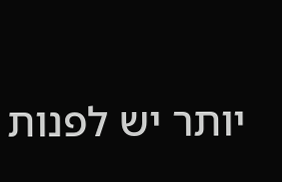יותר יש לפנות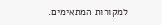למקורות המתאימים.